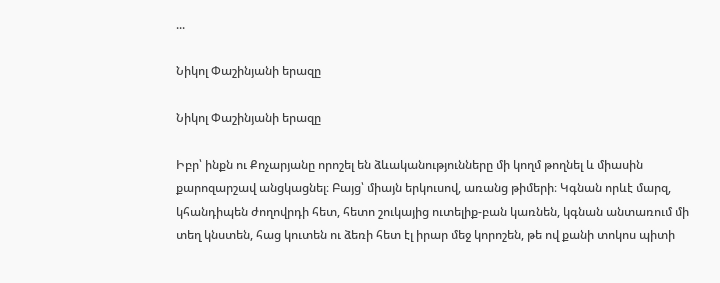...

Նիկոլ Փաշինյանի երազը

Նիկոլ Փաշինյանի երազը

Իբր՝ ինքն ու Քոչարյանը որոշել են ձևականությունները մի կողմ թողնել և միասին քարոզարշավ անցկացնել։ Բայց՝ միայն երկուսով, առանց թիմերի։ Կգնան որևէ մարզ, կհանդիպեն ժողովրդի հետ, հետո շուկայից ուտելիք-բան կառնեն, կգնան անտառում մի տեղ կնստեն, հաց կուտեն ու ձեռի հետ էլ իրար մեջ կորոշեն, թե ով քանի տոկոս պիտի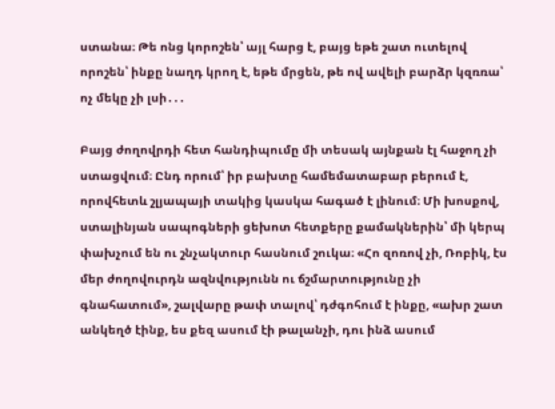ստանա։ Թե ոնց կորոշեն՝ այլ հարց է, բայց եթե շատ ուտելով որոշեն՝ ինքը նաղդ կրող է, եթե մրցեն, թե ով ավելի բարձր կզռռա՝ ոչ մեկը չի լսի․․․

Բայց ժողովրդի հետ հանդիպումը մի տեսակ այնքան էլ հաջող չի ստացվում։ Ընդ որում՝ իր բախտը համեմատաբար բերում է, որովհետև շլյապայի տակից կասկա հագած է լինում։ Մի խոսքով, ստալինյան սապոգների ցեխոտ հետքերը քամակներին՝ մի կերպ փախչում են ու շնչակտուր հասնում շուկա։ «Հո զոռով չի, Ռոբիկ, էս մեր ժողովուրդն ազնվությունն ու ճշմարտությունը չի գնահատում», շալվարը թափ տալով՝ դժգոհում է ինքը, «ախր շատ անկեղծ էինք, ես քեզ ասում էի թալանչի, դու ինձ ասում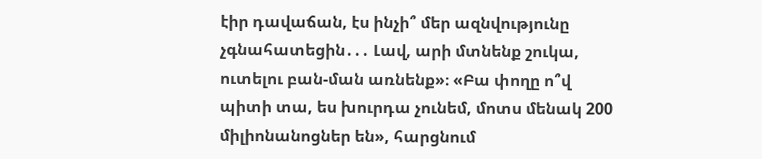էիր դավաճան, էս ինչի՞ մեր ազնվությունը չգնահատեցին․․․ Լավ, արի մտնենք շուկա, ուտելու բան-ման առնենք»։ «Բա փողը ո՞վ պիտի տա, ես խուրդա չունեմ, մոտս մենակ 200 միլիոնանոցներ են», հարցնում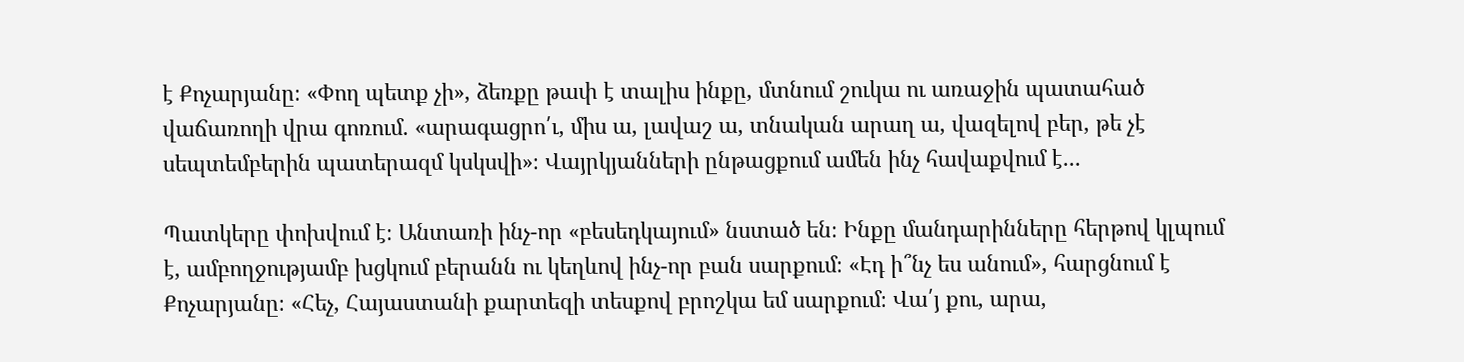է Քոչարյանը։ «Փող պետք չի», ձեռքը թափ է տալիս ինքը, մտնում շուկա ու առաջին պատահած վաճառողի վրա գոռում․ «արագացրո՛ւ, միս ա, լավաշ ա, տնական արաղ ա, վազելով բեր, թե չէ սեպտեմբերին պատերազմ կսկսվի»։ Վայրկյանների ընթացքում ամեն ինչ հավաքվում է․․․

Պատկերը փոխվում է։ Անտառի ինչ-որ «բեսեդկայում» նստած են։ Ինքը մանդարինները հերթով կլպում է, ամբողջությամբ խցկում բերանն ու կեղևով ինչ-որ բան սարքում։ «Էդ ի՞նչ ես անում», հարցնում է Քոչարյանը։ «Հեչ, Հայաստանի քարտեզի տեսքով բրոշկա եմ սարքում։ Վա՛յ քու, արա,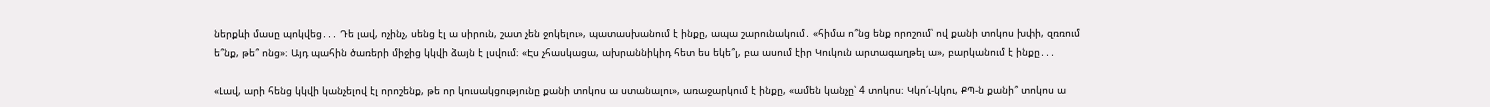ներքևի մասը պոկվեց․․․ Դե լավ, ոչինչ, սենց էլ ա սիրուն, շատ չեն ջոկելու», պատասխանում է ինքը, ապա շարունակում․ «հիմա ո՞նց ենք որոշում՝ ով քանի տոկոս խփի, զռռում ե՞նք, թե՞ ոնց»։ Այդ պահին ծառերի միջից կկվի ձայն է լսվում։ «Էս չհասկացա, ախրաննիկիդ հետ ես եկե՞լ, բա ասում էիր Կուկուն արտագաղթել ա», բարկանում է ինքը․․․

«Լավ, արի հենց կկվի կանչելով էլ որոշենք, թե որ կուսակցությունը քանի տոկոս ա ստանալու», առաջարկում է ինքը, «ամեն կանչը՝ 4 տոկոս։ Կկո՛ւ-կկու, ՔՊ-ն քանի՞ տոկոս ա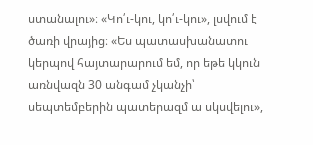ստանալու»։ «Կո՛ւ-կու, կո՛ւ-կու», լսվում է ծառի վրայից։ «Ես պատասխանատու կերպով հայտարարում եմ, որ եթե կկուն առնվազն 30 անգամ չկանչի՝ սեպտեմբերին պատերազմ ա սկսվելու»,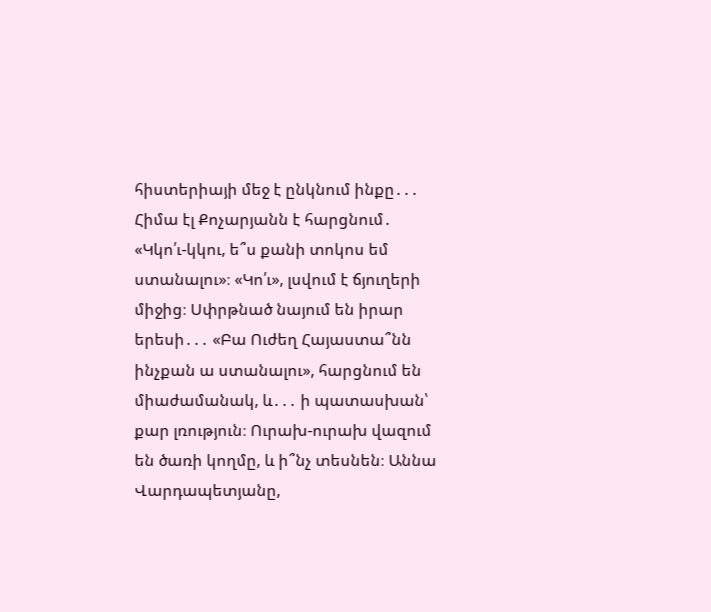հիստերիայի մեջ է ընկնում ինքը․․․ Հիմա էլ Քոչարյանն է հարցնում․ «Կկո՛ւ-կկու, ե՞ս քանի տոկոս եմ ստանալու»։ «Կո՛ւ», լսվում է ճյուղերի միջից։ Սփրթնած նայում են իրար երեսի․․․ «Բա Ուժեղ Հայաստա՞նն ինչքան ա ստանալու», հարցնում են միաժամանակ, և․․․ ի պատասխան՝ քար լռություն։ Ուրախ-ուրախ վազում են ծառի կողմը, և ի՞նչ տեսնեն։ Աննա Վարդապետյանը,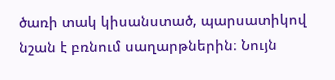ծառի տակ կիսանստած, պարսատիկով նշան է բռնում սաղարթներին։ Նույն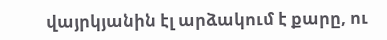վայրկյանին էլ արձակում է քարը, ու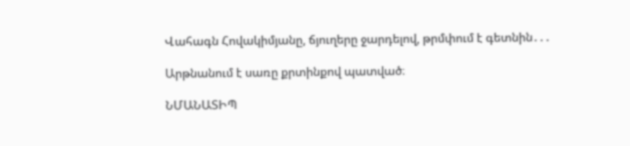Վահագն Հովակիմյանը, ճյուղերը ջարդելով, թրմփում է գետնին․․․

Արթնանում է սառը քրտինքով պատված։

ՆՄԱՆԱՏԻՊ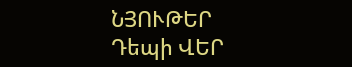ՆՅՈՒԹԵՐ
Դեպի ՎԵՐ